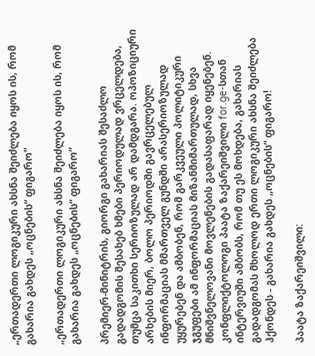„ერთადერთი ლოგიკური ახსნა შეიძლება იყოს ის, რომ გახარია გახდეს „ოცნების“ ფიგარო“

„ერთადერთი ლოგიკური ახსნა შეიძლება იყოს ის, რომ გახარია გახდეს „ოცნების“ ფიგარო“

პრემიერ-მინიტრის, გიორგი გახარიას შესაძლო გადადგომის შესახებ ხმები პერიოდულად ვრცელდება, თუმცა საკითხი სერიოზულად არ დამდგარა. ოპოზიციური არხების მიერ, ბოლო პერიოდში გავრცელებულ ინფორმაციას მმართველ გუნდში არასერიოზულად უყურებენ და ამბობენ, რომ გარკვეული პოლიტიკური ჯგუფები ამ ინფორმაციას მიზანმიმართულად, სხვა მნიშვნელოვანი მოვლენების გადასაფარად იყენებენ. კონფლიქტოლოგი პაატა ზაქარეიშვილი for.ge-სთან ინტერვიუში ამბობს, რომ თუ ეს მოხდება, გახარიას გადადგომას მხოლოდ ერთი ლოგიკური ახსნა შეიძლება ჰქონდეს - გახარია გახდეს „ოცნების“ ფიგარო!

პაატა ზაქარეიშვილი: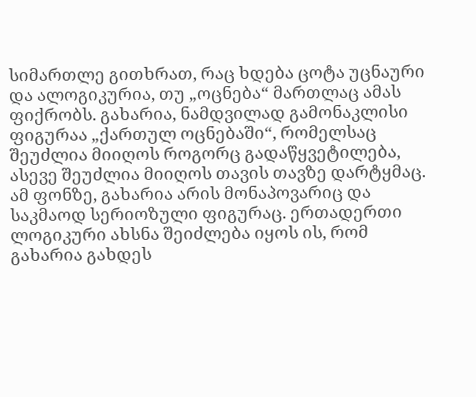სიმართლე გითხრათ, რაც ხდება ცოტა უცნაური და ალოგიკურია, თუ „ოცნება“ მართლაც ამას ფიქრობს. გახარია, ნამდვილად გამონაკლისი ფიგურაა „ქართულ ოცნებაში“, რომელსაც შეუძლია მიიღოს როგორც გადაწყვეტილება, ასევე შეუძლია მიიღოს თავის თავზე დარტყმაც. ამ ფონზე, გახარია არის მონაპოვარიც და საკმაოდ სერიოზული ფიგურაც. ერთადერთი ლოგიკური ახსნა შეიძლება იყოს ის, რომ გახარია გახდეს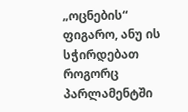„ოცნების“ ფიგარო, ანუ ის სჭირდებათ როგორც პარლამენტში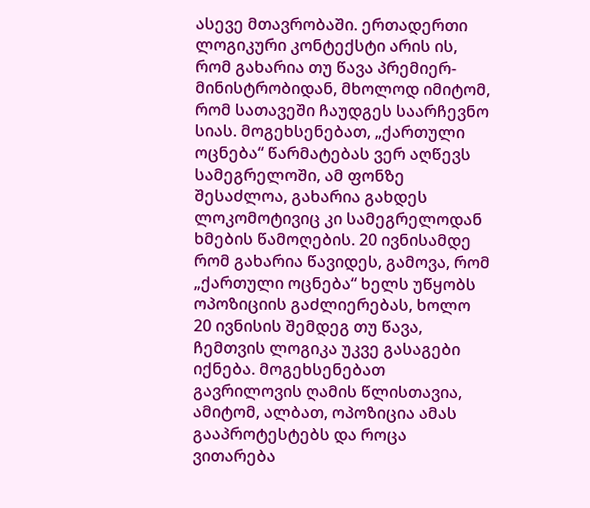ასევე მთავრობაში. ერთადერთი ლოგიკური კონტექსტი არის ის, რომ გახარია თუ წავა პრემიერ-მინისტრობიდან, მხოლოდ იმიტომ, რომ სათავეში ჩაუდგეს საარჩევნო სიას. მოგეხსენებათ, „ქართული ოცნება“ წარმატებას ვერ აღწევს სამეგრელოში, ამ ფონზე შესაძლოა, გახარია გახდეს ლოკომოტივიც კი სამეგრელოდან ხმების წამოღების. 20 ივნისამდე რომ გახარია წავიდეს, გამოვა, რომ „ქართული ოცნება“ ხელს უწყობს ოპოზიციის გაძლიერებას, ხოლო 20 ივნისის შემდეგ თუ წავა, ჩემთვის ლოგიკა უკვე გასაგები იქნება. მოგეხსენებათ გავრილოვის ღამის წლისთავია, ამიტომ, ალბათ, ოპოზიცია ამას გააპროტესტებს და როცა ვითარება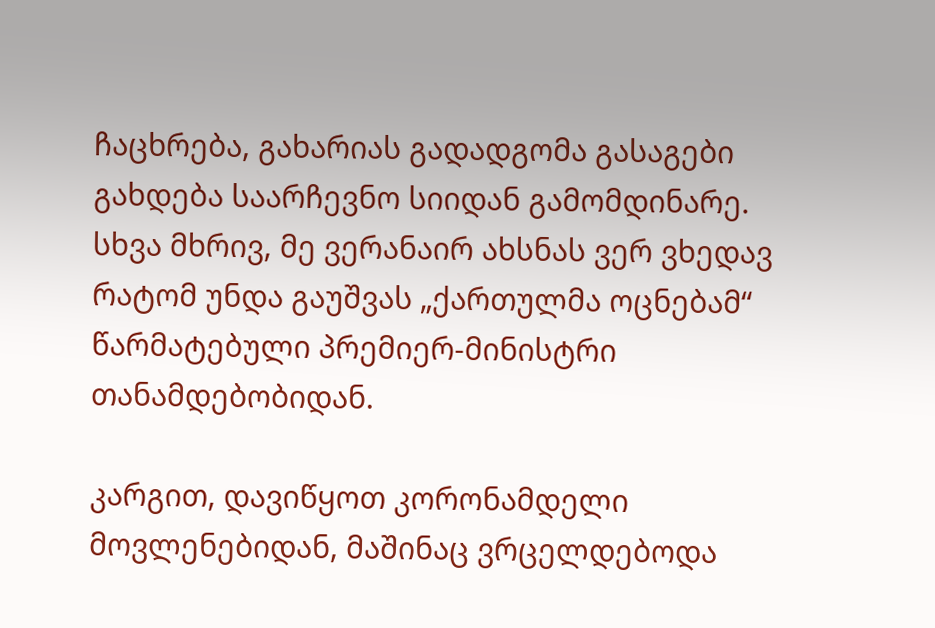ჩაცხრება, გახარიას გადადგომა გასაგები გახდება საარჩევნო სიიდან გამომდინარე. სხვა მხრივ, მე ვერანაირ ახსნას ვერ ვხედავ რატომ უნდა გაუშვას „ქართულმა ოცნებამ“ წარმატებული პრემიერ-მინისტრი თანამდებობიდან.

კარგით, დავიწყოთ კორონამდელი მოვლენებიდან, მაშინაც ვრცელდებოდა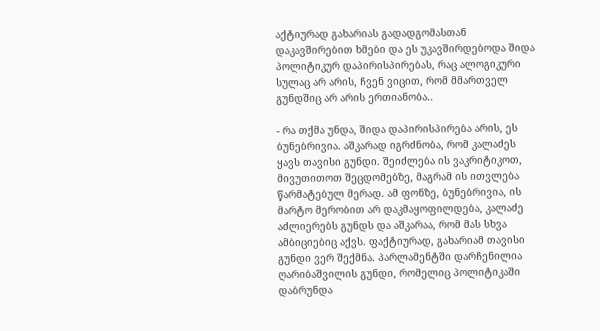აქტიურად გახარიას გადადგომასთან დაკავშირებით ხმები და ეს უკავშირდებოდა შიდა პოლიტიკურ დაპირისპირებას, რაც ალოგიკური სულაც არ არის, ჩვენ ვიცით, რომ მმართველ გუნდშიც არ არის ერთიანობა..

- რა თქმა უნდა, შიდა დაპირისპირება არის, ეს ბუნებრივია. აშკარად იგრძნობა, რომ კალაძეს ყავს თავისი გუნდი. შეიძლება ის ვაკრიტიკოთ, მივუთითოთ შეცდომებზე, მაგრამ ის ითვლება წარმატებულ მერად. ამ ფონზე, ბუნებრივია, ის მარტო მერობით არ დაკმაყოფილდება, კალაძე აძლიერებს გუნდს და აშკარაა, რომ მას სხვა ამბიციებიც აქვს. ფაქტიურად, გახარიამ თავისი გუნდი ვერ შექმნა. პარლამენტში დარჩენილია ღარიბაშვილის გუნდი, რომელიც პოლიტიკაში დაბრუნდა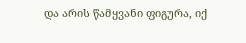და არის წამყვანი ფიგურა, იქ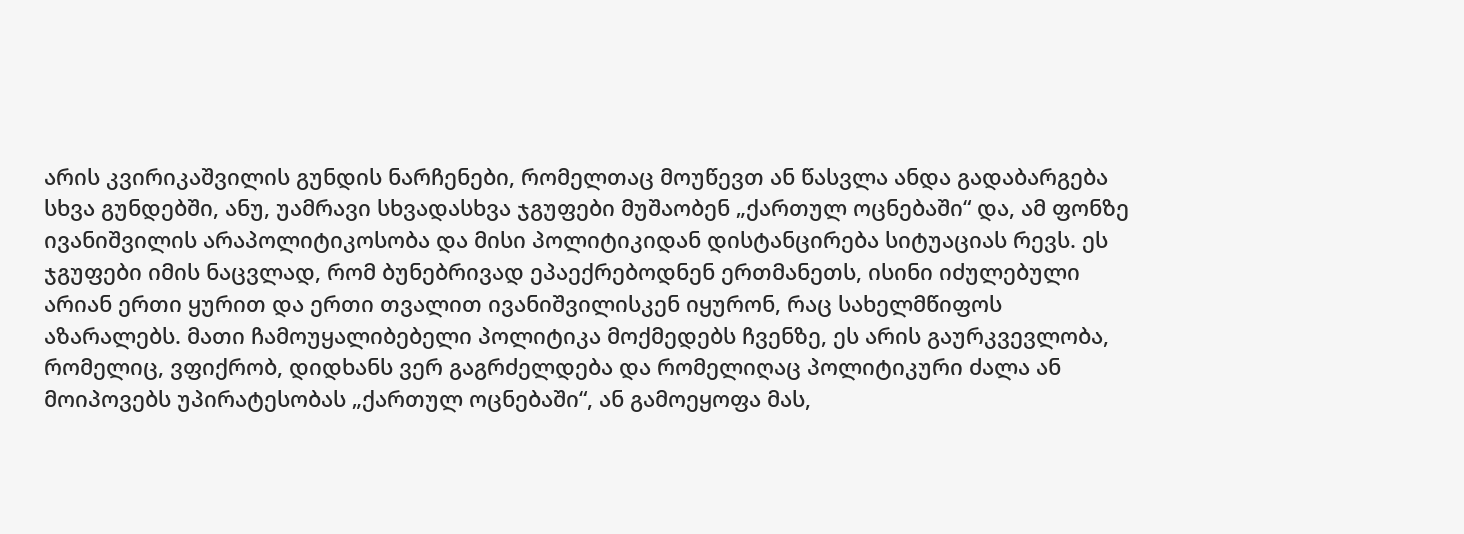არის კვირიკაშვილის გუნდის ნარჩენები, რომელთაც მოუწევთ ან წასვლა ანდა გადაბარგება სხვა გუნდებში, ანუ, უამრავი სხვადასხვა ჯგუფები მუშაობენ „ქართულ ოცნებაში“ და, ამ ფონზე ივანიშვილის არაპოლიტიკოსობა და მისი პოლიტიკიდან დისტანცირება სიტუაციას რევს. ეს ჯგუფები იმის ნაცვლად, რომ ბუნებრივად ეპაექრებოდნენ ერთმანეთს, ისინი იძულებული არიან ერთი ყურით და ერთი თვალით ივანიშვილისკენ იყურონ, რაც სახელმწიფოს აზარალებს. მათი ჩამოუყალიბებელი პოლიტიკა მოქმედებს ჩვენზე, ეს არის გაურკვევლობა, რომელიც, ვფიქრობ, დიდხანს ვერ გაგრძელდება და რომელიღაც პოლიტიკური ძალა ან მოიპოვებს უპირატესობას „ქართულ ოცნებაში“, ან გამოეყოფა მას,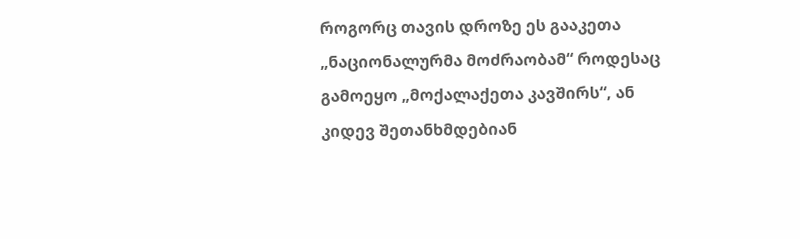როგორც თავის დროზე ეს გააკეთა „ნაციონალურმა მოძრაობამ“ როდესაც გამოეყო „მოქალაქეთა კავშირს“, ან კიდევ შეთანხმდებიან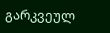გარკვეულ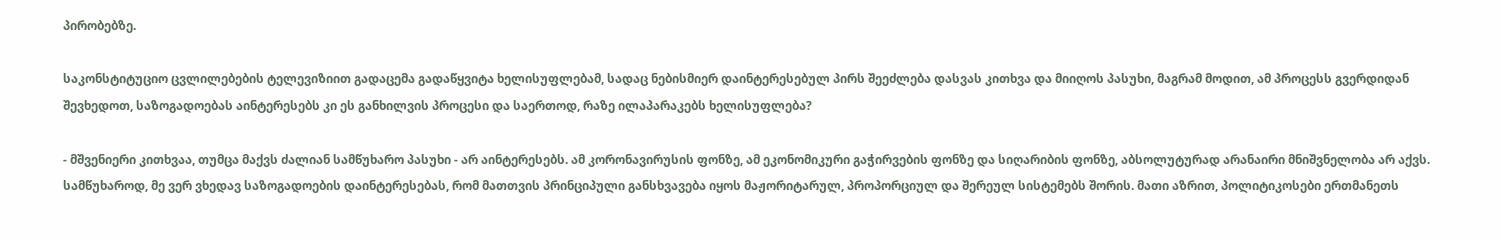პირობებზე.

საკონსტიტუციო ცვლილებების ტელევიზიით გადაცემა გადაწყვიტა ხელისუფლებამ, სადაც ნებისმიერ დაინტერესებულ პირს შეეძლება დასვას კითხვა და მიიღოს პასუხი, მაგრამ მოდით, ამ პროცესს გვერდიდან შევხედოთ, საზოგადოებას აინტერესებს კი ეს განხილვის პროცესი და საერთოდ, რაზე ილაპარაკებს ხელისუფლება?

- მშვენიერი კითხვაა, თუმცა მაქვს ძალიან სამწუხარო პასუხი - არ აინტერესებს. ამ კორონავირუსის ფონზე, ამ ეკონომიკური გაჭირვების ფონზე და სიღარიბის ფონზე, აბსოლუტურად არანაირი მნიშვნელობა არ აქვს. სამწუხაროდ, მე ვერ ვხედავ საზოგადოების დაინტერესებას, რომ მათთვის პრინციპული განსხვავება იყოს მაჟორიტარულ, პროპორციულ და შერეულ სისტემებს შორის. მათი აზრით, პოლიტიკოსები ერთმანეთს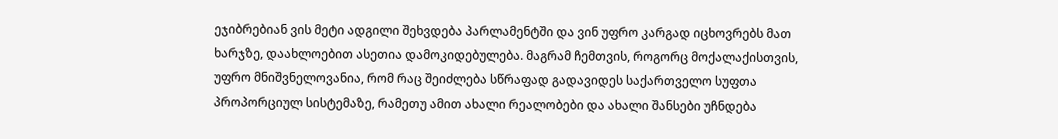ეჯიბრებიან ვის მეტი ადგილი შეხვდება პარლამენტში და ვინ უფრო კარგად იცხოვრებს მათ ხარჯზე, დაახლოებით ასეთია დამოკიდებულება. მაგრამ ჩემთვის, როგორც მოქალაქისთვის, უფრო მნიშვნელოვანია, რომ რაც შეიძლება სწრაფად გადავიდეს საქართველო სუფთა პროპორციულ სისტემაზე, რამეთუ ამით ახალი რეალობები და ახალი შანსები უჩნდება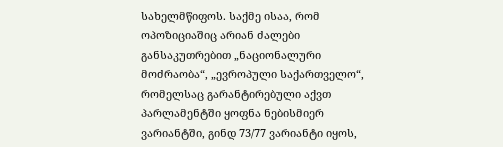სახელმწიფოს. საქმე ისაა, რომ ოპოზიციაშიც არიან ძალები განსაკუთრებით „ნაციონალური მოძრაობა“, „ევროპული საქართველო“, რომელსაც გარანტირებული აქვთ პარლამენტში ყოფნა ნებისმიერ ვარიანტში, გინდ 73/77 ვარიანტი იყოს,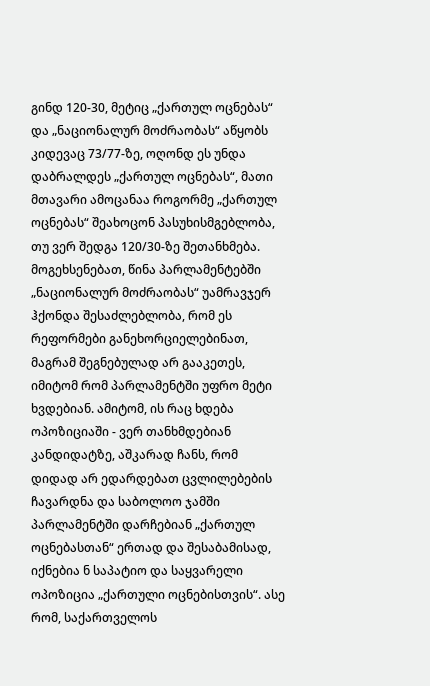გინდ 120-30, მეტიც „ქართულ ოცნებას“ და „ნაციონალურ მოძრაობას“ აწყობს კიდევაც 73/77-ზე, ოღონდ ეს უნდა დაბრალდეს „ქართულ ოცნებას“, მათი მთავარი ამოცანაა როგორმე „ქართულ ოცნებას“ შეახოცონ პასუხისმგებლობა, თუ ვერ შედგა 120/30-ზე შეთანხმება. მოგეხსენებათ, წინა პარლამენტებში „ნაციონალურ მოძრაობას“ უამრავჯერ ჰქონდა შესაძლებლობა, რომ ეს რეფორმები განეხორციელებინათ, მაგრამ შეგნებულად არ გააკეთეს, იმიტომ რომ პარლამენტში უფრო მეტი ხვდებიან. ამიტომ, ის რაც ხდება ოპოზიციაში - ვერ თანხმდებიან კანდიდატზე, აშკარად ჩანს, რომ დიდად არ ედარდებათ ცვლილებების ჩავარდნა და საბოლოო ჯამში პარლამენტში დარჩებიან „ქართულ ოცნებასთან“ ერთად და შესაბამისად, იქნებია ნ საპატიო და საყვარელი ოპოზიცია „ქართული ოცნებისთვის“. ასე რომ, საქართველოს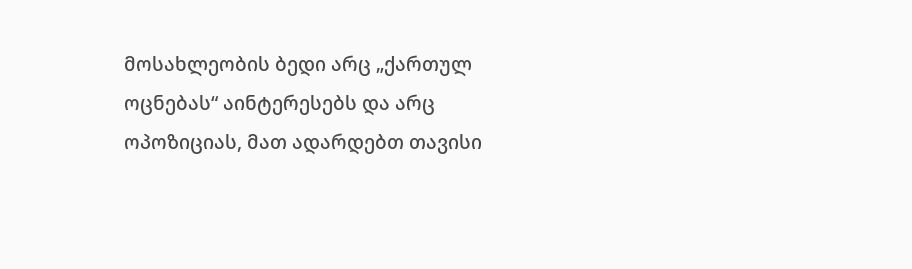მოსახლეობის ბედი არც „ქართულ ოცნებას“ აინტერესებს და არც ოპოზიციას, მათ ადარდებთ თავისი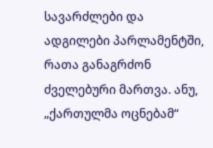სავარძლები და ადგილები პარლამენტში, რათა განაგრძონ ძველებური მართვა. ანუ, „ქართულმა ოცნებამ“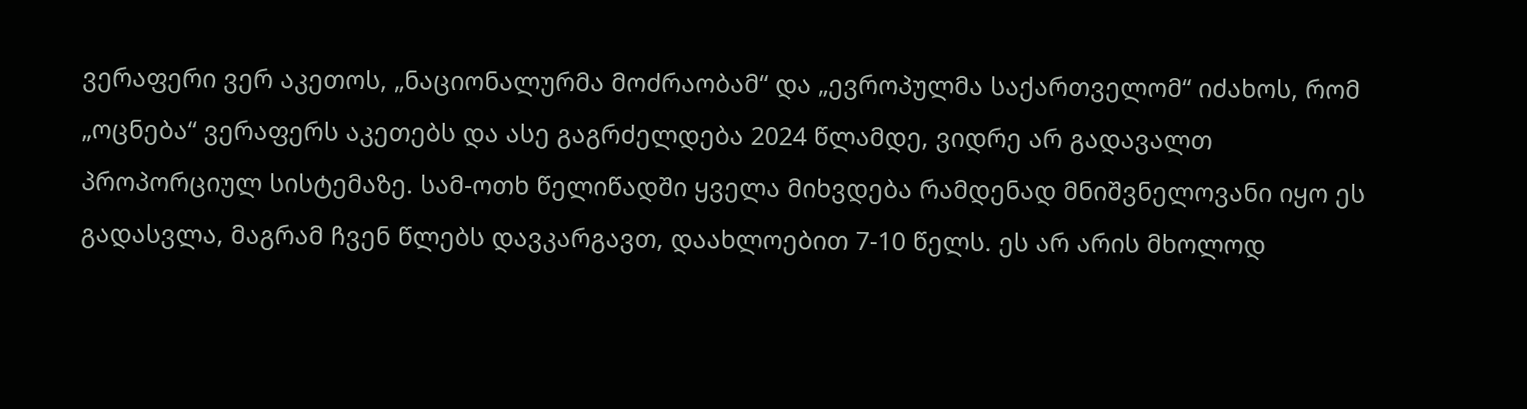ვერაფერი ვერ აკეთოს, „ნაციონალურმა მოძრაობამ“ და „ევროპულმა საქართველომ“ იძახოს, რომ „ოცნება“ ვერაფერს აკეთებს და ასე გაგრძელდება 2024 წლამდე, ვიდრე არ გადავალთ პროპორციულ სისტემაზე. სამ-ოთხ წელიწადში ყველა მიხვდება რამდენად მნიშვნელოვანი იყო ეს გადასვლა, მაგრამ ჩვენ წლებს დავკარგავთ, დაახლოებით 7-10 წელს. ეს არ არის მხოლოდ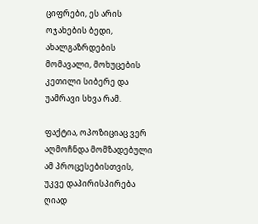ციფრები, ეს არის ოჯახების ბედი, ახალგაზრდების მომავალი, მოხუცების კეთილი სიბერე და უამრავი სხვა რამ.

ფაქტია, ოპოზიციაც ვერ აღმოჩნდა მომზადებული ამ პროცესებისთვის, უკვე დაპირისპირება ღიად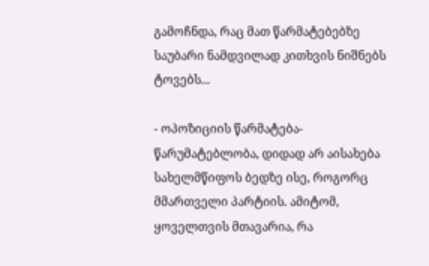გამოჩნდა, რაც მათ წარმატებებზე საუბარი ნამდვილად კითხვის ნიშნებს ტოვებს...

- ოპოზიციის წარმატება-წარუმატებლობა, დიდად არ აისახება სახელმწიფოს ბედზე ისე, როგორც მმართველი პარტიის. ამიტომ, ყოველთვის მთავარია, რა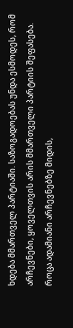ხდება მმართველ პარტიაში. საზოგადოებას უნდა ესმოდეს, რომ არჩევნები, ყოველთვის არის მმართველი პარტიის შეფასება. როცა ადამიანი არჩევნებზე მიდის,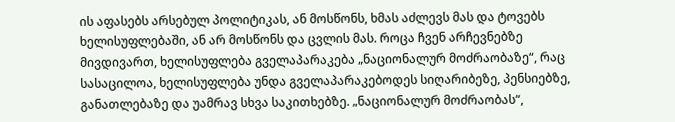ის აფასებს არსებულ პოლიტიკას, ან მოსწონს, ხმას აძლევს მას და ტოვებს ხელისუფლებაში, ან არ მოსწონს და ცვლის მას. როცა ჩვენ არჩევნებზე მივდივართ, ხელისუფლება გველაპარაკება „ნაციონალურ მოძრაობაზე“, რაც სასაცილოა, ხელისუფლება უნდა გველაპარაკებოდეს სიღარიბეზე, პენსიებზე, განათლებაზე და უამრავ სხვა საკითხებზე. „ნაციონალურ მოძრაობას“,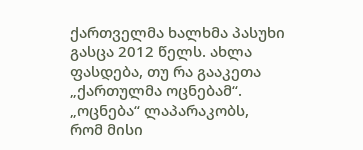ქართველმა ხალხმა პასუხი გასცა 2012 წელს. ახლა ფასდება, თუ რა გააკეთა „ქართულმა ოცნებამ“. „ოცნება“ ლაპარაკობს, რომ მისი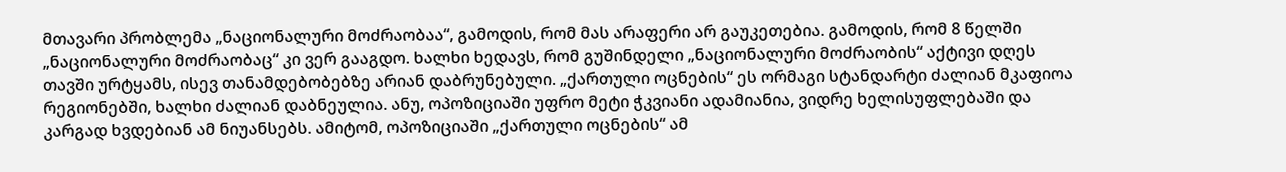მთავარი პრობლემა „ნაციონალური მოძრაობაა“, გამოდის, რომ მას არაფერი არ გაუკეთებია. გამოდის, რომ 8 წელში „ნაციონალური მოძრაობაც“ კი ვერ გააგდო. ხალხი ხედავს, რომ გუშინდელი „ნაციონალური მოძრაობის“ აქტივი დღეს თავში ურტყამს, ისევ თანამდებობებზე არიან დაბრუნებული. „ქართული ოცნების“ ეს ორმაგი სტანდარტი ძალიან მკაფიოა რეგიონებში, ხალხი ძალიან დაბნეულია. ანუ, ოპოზიციაში უფრო მეტი ჭკვიანი ადამიანია, ვიდრე ხელისუფლებაში და კარგად ხვდებიან ამ ნიუანსებს. ამიტომ, ოპოზიციაში „ქართული ოცნების“ ამ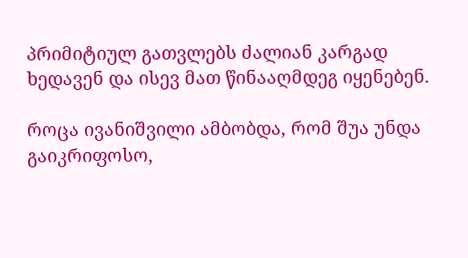პრიმიტიულ გათვლებს ძალიან კარგად ხედავენ და ისევ მათ წინააღმდეგ იყენებენ.

როცა ივანიშვილი ამბობდა, რომ შუა უნდა გაიკრიფოსო,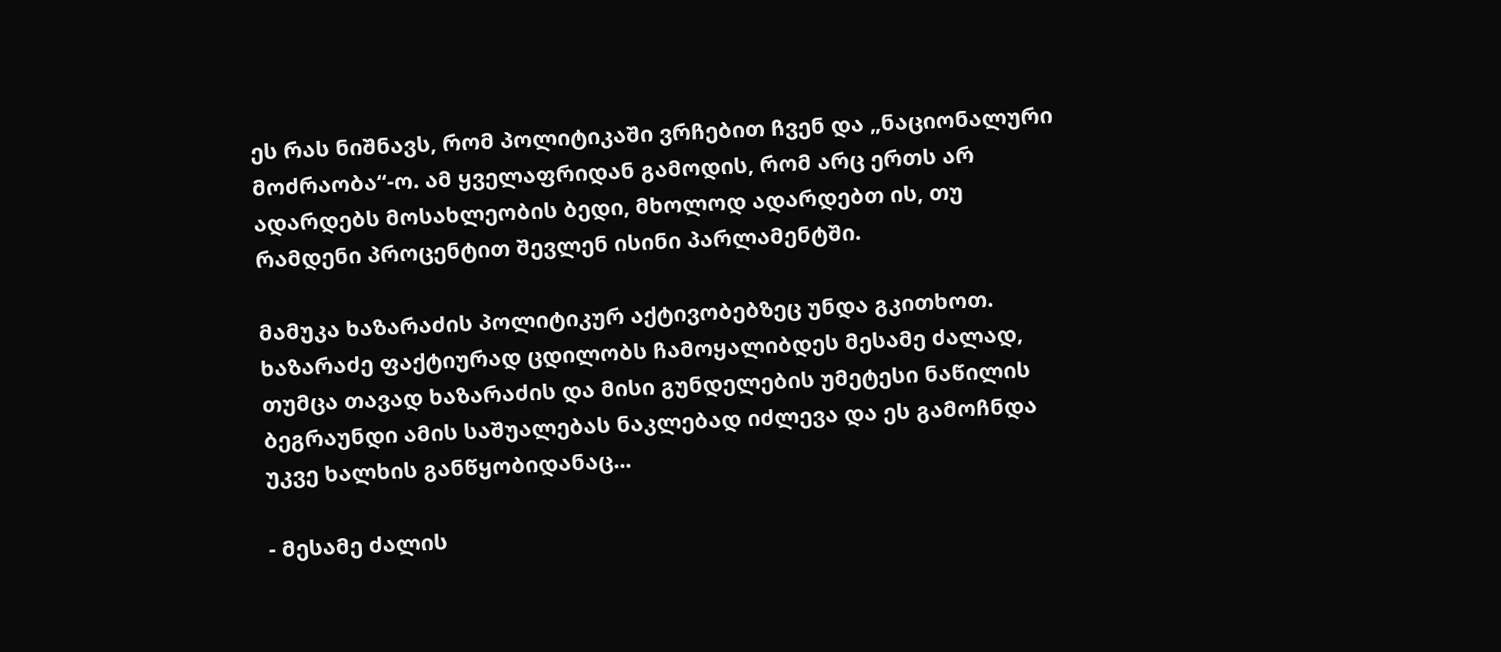ეს რას ნიშნავს, რომ პოლიტიკაში ვრჩებით ჩვენ და „ნაციონალური მოძრაობა“-ო. ამ ყველაფრიდან გამოდის, რომ არც ერთს არ ადარდებს მოსახლეობის ბედი, მხოლოდ ადარდებთ ის, თუ რამდენი პროცენტით შევლენ ისინი პარლამენტში.

მამუკა ხაზარაძის პოლიტიკურ აქტივობებზეც უნდა გკითხოთ. ხაზარაძე ფაქტიურად ცდილობს ჩამოყალიბდეს მესამე ძალად, თუმცა თავად ხაზარაძის და მისი გუნდელების უმეტესი ნაწილის ბეგრაუნდი ამის საშუალებას ნაკლებად იძლევა და ეს გამოჩნდა უკვე ხალხის განწყობიდანაც...

- მესამე ძალის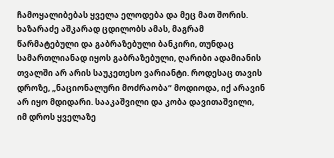ჩამოყალიბებას ყველა ელოდება და მეც მათ შორის. ხაზარაძე აშკარად ცდილობს ამას, მაგრამ წარმატებული და გაბრაზებული ბანკირი, თუნდაც სამართლიანად იყოს გაბრაზებული, ღარიბი ადამიანის თვალში არ არის საუკეთესო ვარიანტი. როდესაც თავის დროზე, „ნაციონალური მოძრაობა“ მოდიოდა, იქ არავინ არ იყო მდიდარი. სააკაშვილი და კობა დავითაშვილი, იმ დროს ყველაზე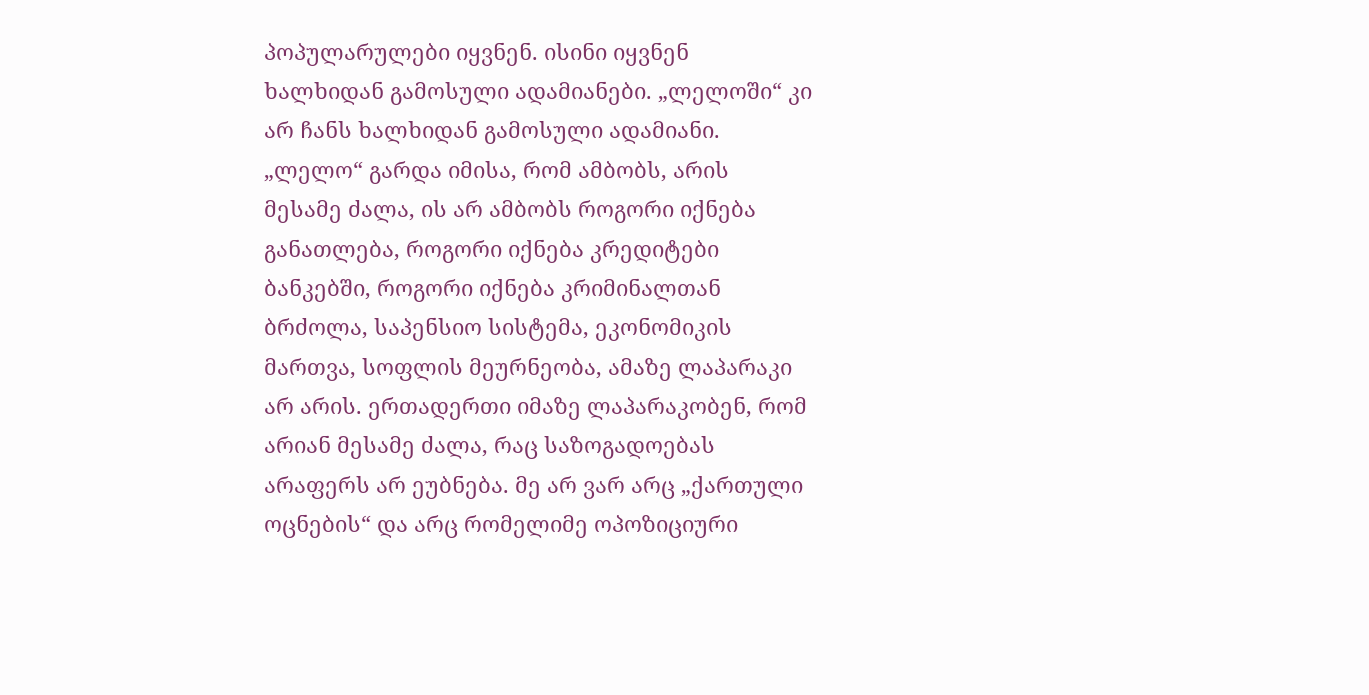პოპულარულები იყვნენ. ისინი იყვნენ ხალხიდან გამოსული ადამიანები. „ლელოში“ კი არ ჩანს ხალხიდან გამოსული ადამიანი. „ლელო“ გარდა იმისა, რომ ამბობს, არის მესამე ძალა, ის არ ამბობს როგორი იქნება განათლება, როგორი იქნება კრედიტები ბანკებში, როგორი იქნება კრიმინალთან ბრძოლა, საპენსიო სისტემა, ეკონომიკის მართვა, სოფლის მეურნეობა, ამაზე ლაპარაკი არ არის. ერთადერთი იმაზე ლაპარაკობენ, რომ არიან მესამე ძალა, რაც საზოგადოებას არაფერს არ ეუბნება. მე არ ვარ არც „ქართული ოცნების“ და არც რომელიმე ოპოზიციური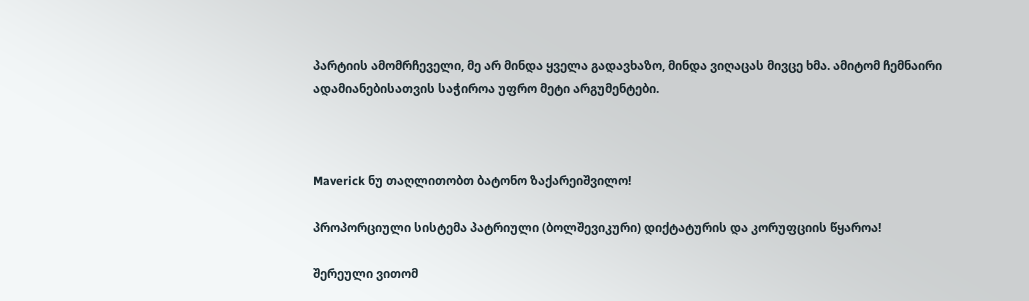პარტიის ამომრჩეველი, მე არ მინდა ყველა გადავხაზო, მინდა ვიღაცას მივცე ხმა. ამიტომ ჩემნაირი ადამიანებისათვის საჭიროა უფრო მეტი არგუმენტები.



Maverick ნუ თაღლითობთ ბატონო ზაქარეიშვილო!

პროპორციული სისტემა პატრიული (ბოლშევიკური) დიქტატურის და კორუფციის წყაროა!

შერეული ვითომ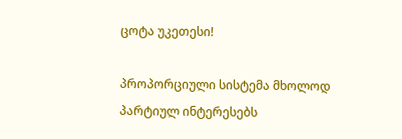ცოტა უკეთესი!

პროპორციული სისტემა მხოლოდ პარტიულ ინტერესებს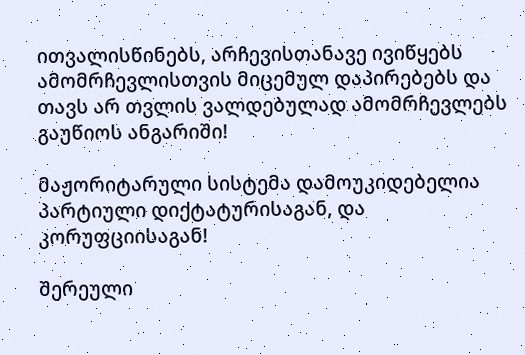ითვალისწინებს, არჩევისთანავე ივიწყებს ამომრჩევლისთვის მიცემულ დაპირებებს და თავს არ თვლის ვალდებულად ამომრჩევლებს გაუწიოს ანგარიში!

მაჟორიტარული სისტემა დამოუკიდებელია პარტიული დიქტატურისაგან, და კორუფციისაგან!

შერეული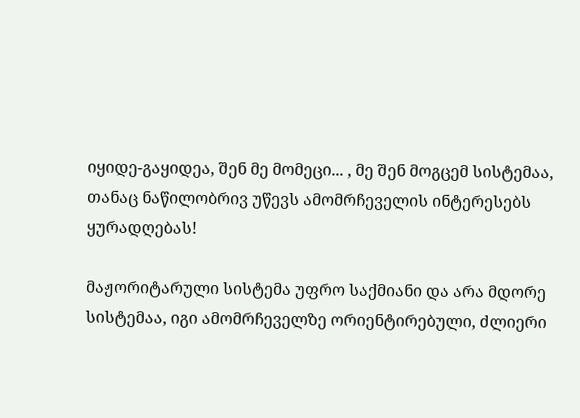იყიდე-გაყიდეა, შენ მე მომეცი... , მე შენ მოგცემ სისტემაა, თანაც ნაწილობრივ უწევს ამომრჩეველის ინტერესებს ყურადღებას!

მაჟორიტარული სისტემა უფრო საქმიანი და არა მდორე სისტემაა, იგი ამომრჩეველზე ორიენტირებული, ძლიერი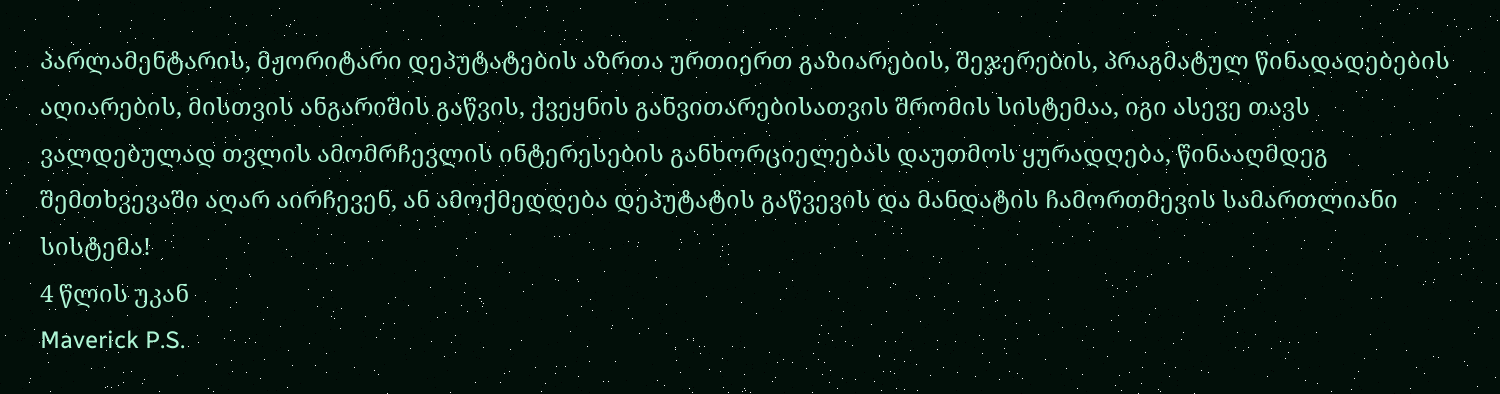პარლამენტარის, მჟორიტარი დეპუტატების აზრთა ურთიერთ გაზიარების, შეჯერების, პრაგმატულ წინადადებების აღიარების, მისთვის ანგარიშის გაწვის, ქვეყნის განვითარებისათვის შრომის სისტემაა, იგი ასევე თავს ვალდებულად თვლის ამომრჩევლის ინტერესების განხორციელებას დაუთმოს ყურადღება, წინააღმდეგ შემთხვევაში აღარ აირჩევენ, ან ამოქმედდება დეპუტატის გაწვევის და მანდატის ჩამორთმევის სამართლიანი სისტემა!
4 წლის უკან
Maverick P.S.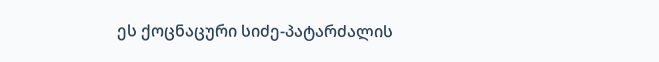ეს ქოცნაცური სიძე-პატარძალის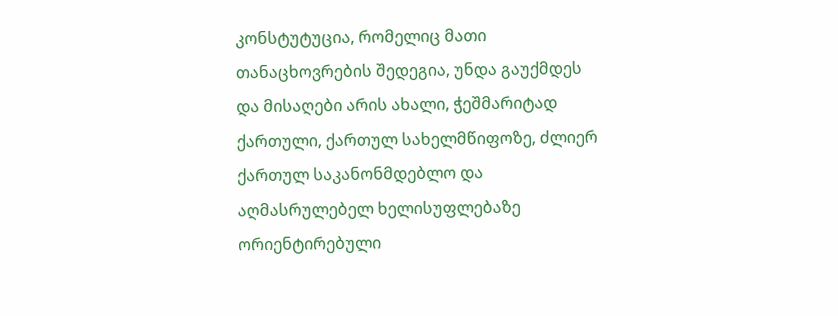კონსტუტუცია, რომელიც მათი თანაცხოვრების შედეგია, უნდა გაუქმდეს და მისაღები არის ახალი, ჭეშმარიტად ქართული, ქართულ სახელმწიფოზე, ძლიერ ქართულ საკანონმდებლო და აღმასრულებელ ხელისუფლებაზე ორიენტირებული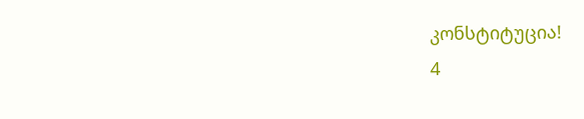კონსტიტუცია!
4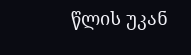წლის უკან